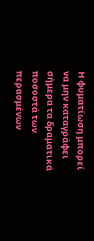Η φυματίωση μπορεί να μην καταγράφει σήμερα τα δραματικά ποσοστά των περασμένων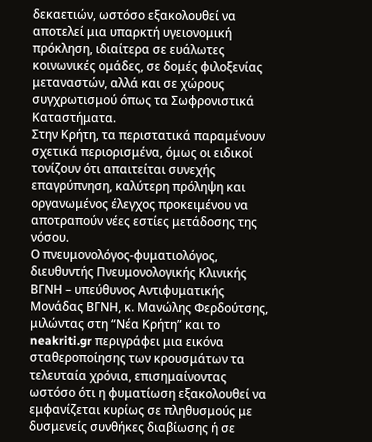δεκαετιών, ωστόσο εξακολουθεί να αποτελεί μια υπαρκτή υγειονομική πρόκληση, ιδιαίτερα σε ευάλωτες κοινωνικές ομάδες, σε δομές φιλοξενίας μεταναστών, αλλά και σε χώρους συγχρωτισμού όπως τα Σωφρονιστικά Καταστήματα.
Στην Κρήτη, τα περιστατικά παραμένουν σχετικά περιορισμένα, όμως οι ειδικοί τονίζουν ότι απαιτείται συνεχής επαγρύπνηση, καλύτερη πρόληψη και οργανωμένος έλεγχος προκειμένου να αποτραπούν νέες εστίες μετάδοσης της νόσου.
Ο πνευμονολόγος-φυματιολόγος, διευθυντής Πνευμονολογικής Κλινικής ΒΓΝΗ – υπεύθυνος Αντιφυματικής Μονάδας ΒΓΝΗ, κ. Μανώλης Φερδούτσης, μιλώντας στη “Νέα Κρήτη” και το neakriti.gr περιγράφει μια εικόνα σταθεροποίησης των κρουσμάτων τα τελευταία χρόνια, επισημαίνοντας ωστόσο ότι η φυματίωση εξακολουθεί να εμφανίζεται κυρίως σε πληθυσμούς με δυσμενείς συνθήκες διαβίωσης ή σε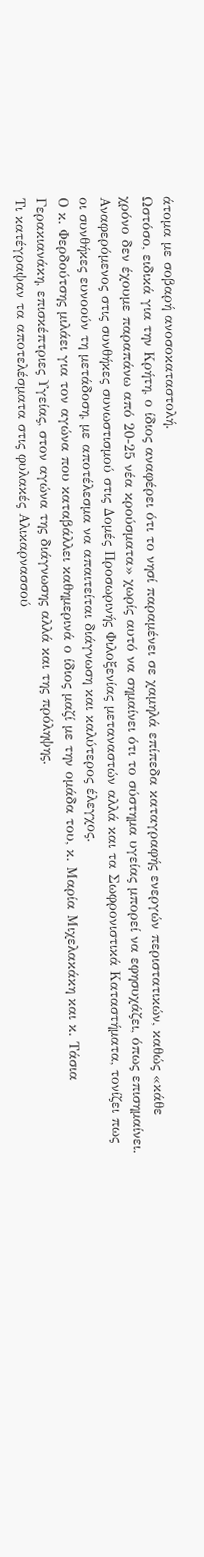άτομα με σοβαρή ανοσοκαταστολή.
Ωστόσο, ειδικά για την Κρήτη, ο ίδιος αναφέρει ότι το νησί παραμένει σε χαμηλά επίπεδα καταγραφής ενεργών περιστατικών, καθώς «κάθε χρόνο δεν έχουμε παραπάνω από 20-25 νέα κρούσματα» χωρίς αυτό να σημαίνει ότι το σύστημα υγείας μπορεί να εφησυχάζει, όπως επισημαίνει. Αναφερόμενος στις συνθήκες συνωστισμού στις Δομές Προσωρινής Φιλοξενίας μεταναστών αλλά και τα Σωφρονιστικά Καταστήματα, τονίζει πως οι συνθήκες ευνοούν τη μετάδοση, με αποτέλεσμα να απαιτείται διάγνωση και καλύτερος έλεγχος.
Ο κ. Φερδούτσης μιλάει για τον αγώνα που καταβάλλει καθημερινά ο ίδιος μαζί με την ομάδα του, κ. Μαρία Μιχελακάκη και κ. Τάσια Γερακιανάκη, επισκέπτριες Υγείας, στον αγώνα της διάγνωσης αλλά και της πρόληψης.
Τι κατέγραψαν τα αποτελέσματα στις φυλακές Αλικαρνασσού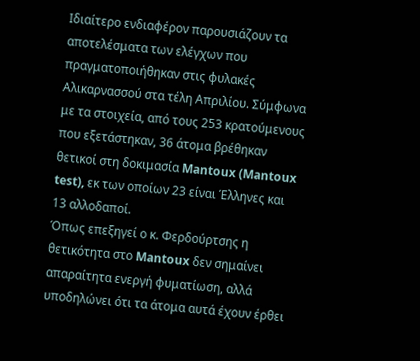Ιδιαίτερο ενδιαφέρον παρουσιάζουν τα αποτελέσματα των ελέγχων που πραγματοποιήθηκαν στις φυλακές Αλικαρνασσού στα τέλη Απριλίου. Σύμφωνα με τα στοιχεία, από τους 253 κρατούμενους που εξετάστηκαν, 36 άτομα βρέθηκαν θετικοί στη δοκιμασία Mantoux (Mantoux test), εκ των οποίων 23 είναι Έλληνες και 13 αλλοδαποί.
Όπως επεξηγεί ο κ. Φερδούρτσης η θετικότητα στο Mantoux δεν σημαίνει απαραίτητα ενεργή φυματίωση, αλλά υποδηλώνει ότι τα άτομα αυτά έχουν έρθει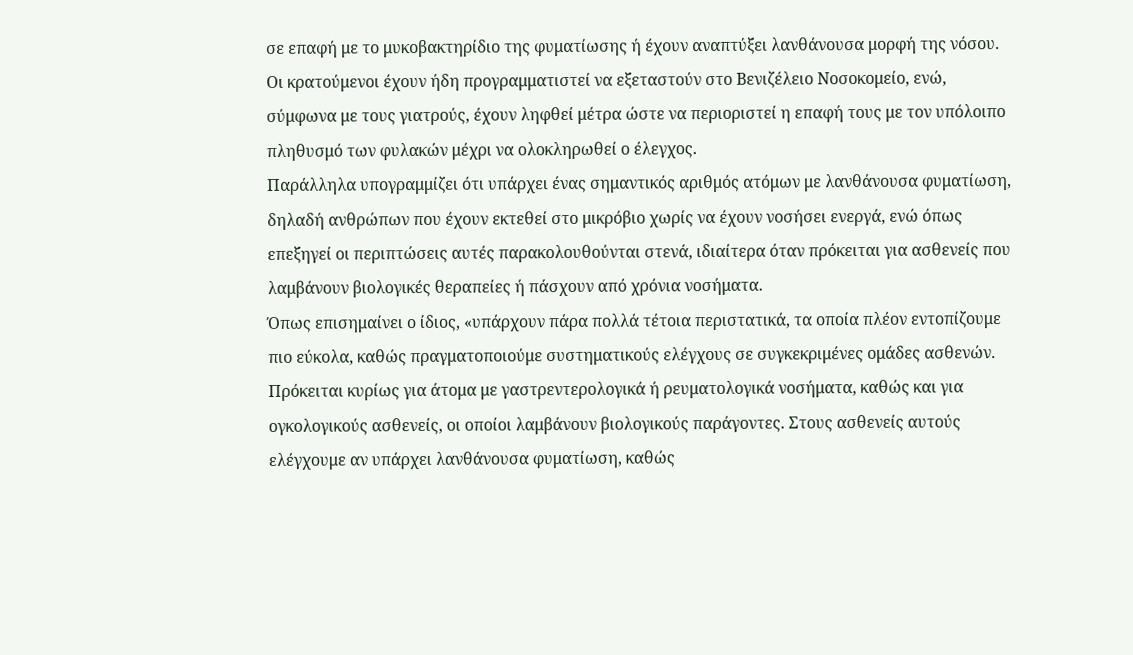σε επαφή με το μυκοβακτηρίδιο της φυματίωσης ή έχουν αναπτύξει λανθάνουσα μορφή της νόσου. Οι κρατούμενοι έχουν ήδη προγραμματιστεί να εξεταστούν στο Βενιζέλειο Νοσοκομείο, ενώ, σύμφωνα με τους γιατρούς, έχουν ληφθεί μέτρα ώστε να περιοριστεί η επαφή τους με τον υπόλοιπο πληθυσμό των φυλακών μέχρι να ολοκληρωθεί ο έλεγχος.
Παράλληλα υπογραμμίζει ότι υπάρχει ένας σημαντικός αριθμός ατόμων με λανθάνουσα φυματίωση, δηλαδή ανθρώπων που έχουν εκτεθεί στο μικρόβιο χωρίς να έχουν νοσήσει ενεργά, ενώ όπως επεξηγεί οι περιπτώσεις αυτές παρακολουθούνται στενά, ιδιαίτερα όταν πρόκειται για ασθενείς που λαμβάνουν βιολογικές θεραπείες ή πάσχουν από χρόνια νοσήματα.
Όπως επισημαίνει ο ίδιος, «υπάρχουν πάρα πολλά τέτοια περιστατικά, τα οποία πλέον εντοπίζουμε πιο εύκολα, καθώς πραγματοποιούμε συστηματικούς ελέγχους σε συγκεκριμένες ομάδες ασθενών. Πρόκειται κυρίως για άτομα με γαστρεντερολογικά ή ρευματολογικά νοσήματα, καθώς και για ογκολογικούς ασθενείς, οι οποίοι λαμβάνουν βιολογικούς παράγοντες. Στους ασθενείς αυτούς ελέγχουμε αν υπάρχει λανθάνουσα φυματίωση, καθώς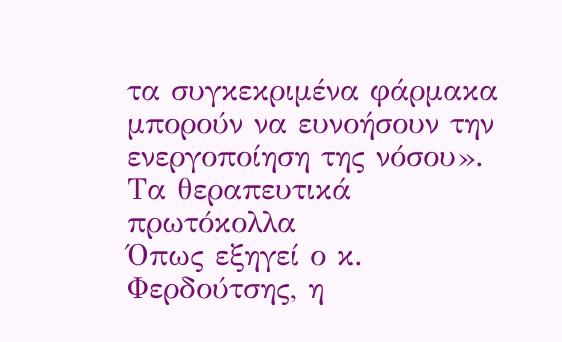τα συγκεκριμένα φάρμακα μπορούν να ευνοήσουν την ενεργοποίηση της νόσου».
Τα θεραπευτικά πρωτόκολλα
Όπως εξηγεί ο κ. Φερδούτσης, η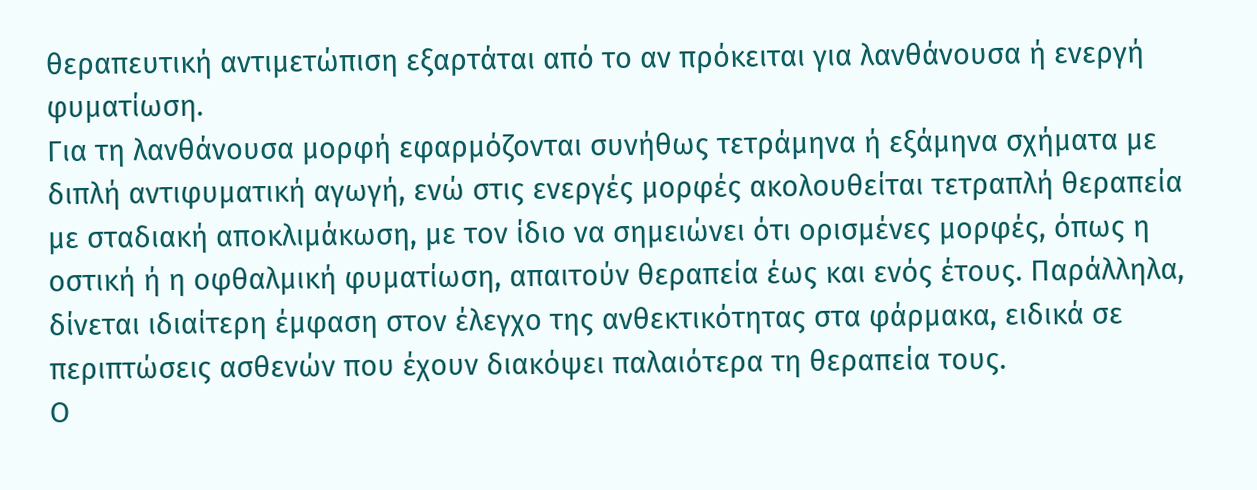θεραπευτική αντιμετώπιση εξαρτάται από το αν πρόκειται για λανθάνουσα ή ενεργή φυματίωση.
Για τη λανθάνουσα μορφή εφαρμόζονται συνήθως τετράμηνα ή εξάμηνα σχήματα με διπλή αντιφυματική αγωγή, ενώ στις ενεργές μορφές ακολουθείται τετραπλή θεραπεία με σταδιακή αποκλιμάκωση, με τον ίδιο να σημειώνει ότι ορισμένες μορφές, όπως η οστική ή η οφθαλμική φυματίωση, απαιτούν θεραπεία έως και ενός έτους. Παράλληλα, δίνεται ιδιαίτερη έμφαση στον έλεγχο της ανθεκτικότητας στα φάρμακα, ειδικά σε περιπτώσεις ασθενών που έχουν διακόψει παλαιότερα τη θεραπεία τους.
Ο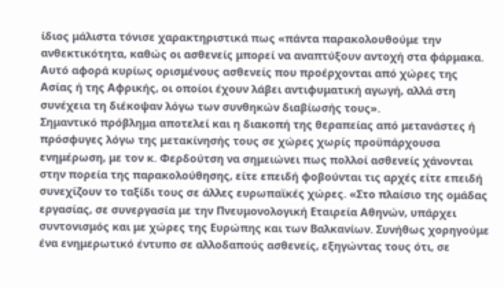ίδιος μάλιστα τόνισε χαρακτηριστικά πως «πάντα παρακολουθούμε την ανθεκτικότητα, καθώς οι ασθενείς μπορεί να αναπτύξουν αντοχή στα φάρμακα. Αυτό αφορά κυρίως ορισμένους ασθενείς που προέρχονται από χώρες της Ασίας ή της Αφρικής, οι οποίοι έχουν λάβει αντιφυματική αγωγή, αλλά στη συνέχεια τη διέκοψαν λόγω των συνθηκών διαβίωσής τους».
Σημαντικό πρόβλημα αποτελεί και η διακοπή της θεραπείας από μετανάστες ή πρόσφυγες λόγω της μετακίνησής τους σε χώρες χωρίς προϋπάρχουσα ενημέρωση, με τον κ. Φερδούτση να σημειώνει πως πολλοί ασθενείς χάνονται στην πορεία της παρακολούθησης, είτε επειδή φοβούνται τις αρχές είτε επειδή συνεχίζουν το ταξίδι τους σε άλλες ευρωπαϊκές χώρες. «Στο πλαίσιο της ομάδας εργασίας, σε συνεργασία με την Πνευμονολογική Εταιρεία Αθηνών, υπάρχει συντονισμός και με χώρες της Ευρώπης και των Βαλκανίων. Συνήθως χορηγούμε ένα ενημερωτικό έντυπο σε αλλοδαπούς ασθενείς, εξηγώντας τους ότι, σε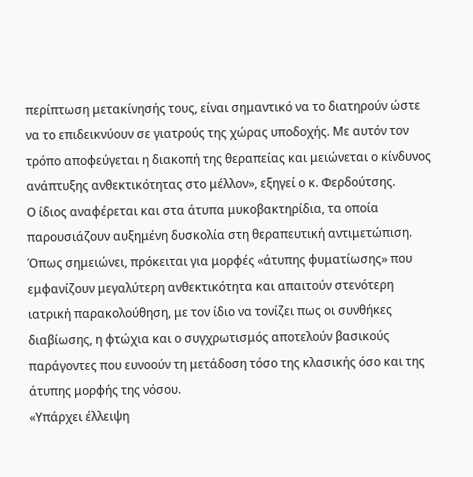περίπτωση μετακίνησής τους, είναι σημαντικό να το διατηρούν ώστε να το επιδεικνύουν σε γιατρούς της χώρας υποδοχής. Με αυτόν τον τρόπο αποφεύγεται η διακοπή της θεραπείας και μειώνεται ο κίνδυνος ανάπτυξης ανθεκτικότητας στο μέλλον», εξηγεί ο κ. Φερδούτσης.
Ο ίδιος αναφέρεται και στα άτυπα μυκοβακτηρίδια, τα οποία παρουσιάζουν αυξημένη δυσκολία στη θεραπευτική αντιμετώπιση. Όπως σημειώνει, πρόκειται για μορφές «άτυπης φυματίωσης» που εμφανίζουν μεγαλύτερη ανθεκτικότητα και απαιτούν στενότερη ιατρική παρακολούθηση, με τον ίδιο να τονίζει πως οι συνθήκες διαβίωσης, η φτώχια και ο συγχρωτισμός αποτελούν βασικούς παράγοντες που ευνοούν τη μετάδοση τόσο της κλασικής όσο και της άτυπης μορφής της νόσου.
«Υπάρχει έλλειψη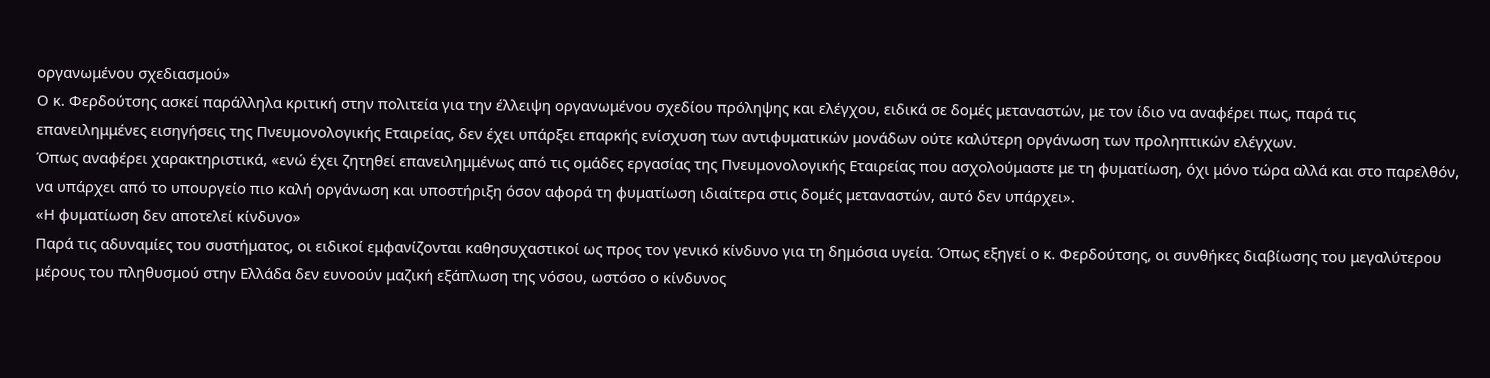οργανωμένου σχεδιασμού»
Ο κ. Φερδούτσης ασκεί παράλληλα κριτική στην πολιτεία για την έλλειψη οργανωμένου σχεδίου πρόληψης και ελέγχου, ειδικά σε δομές μεταναστών, με τον ίδιο να αναφέρει πως, παρά τις επανειλημμένες εισηγήσεις της Πνευμονολογικής Εταιρείας, δεν έχει υπάρξει επαρκής ενίσχυση των αντιφυματικών μονάδων ούτε καλύτερη οργάνωση των προληπτικών ελέγχων.
Όπως αναφέρει χαρακτηριστικά, «ενώ έχει ζητηθεί επανειλημμένως από τις ομάδες εργασίας της Πνευμονολογικής Εταιρείας που ασχολούμαστε με τη φυματίωση, όχι μόνο τώρα αλλά και στο παρελθόν, να υπάρχει από το υπουργείο πιο καλή οργάνωση και υποστήριξη όσον αφορά τη φυματίωση ιδιαίτερα στις δομές μεταναστών, αυτό δεν υπάρχει».
«Η φυματίωση δεν αποτελεί κίνδυνο»
Παρά τις αδυναμίες του συστήματος, οι ειδικοί εμφανίζονται καθησυχαστικοί ως προς τον γενικό κίνδυνο για τη δημόσια υγεία. Όπως εξηγεί ο κ. Φερδούτσης, οι συνθήκες διαβίωσης του μεγαλύτερου μέρους του πληθυσμού στην Ελλάδα δεν ευνοούν μαζική εξάπλωση της νόσου, ωστόσο ο κίνδυνος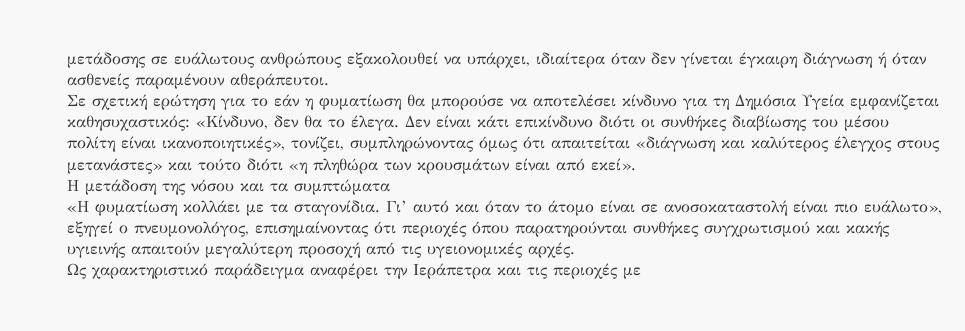μετάδοσης σε ευάλωτους ανθρώπους εξακολουθεί να υπάρχει, ιδιαίτερα όταν δεν γίνεται έγκαιρη διάγνωση ή όταν ασθενείς παραμένουν αθεράπευτοι.
Σε σχετική ερώτηση για το εάν η φυματίωση θα μπορούσε να αποτελέσει κίνδυνο για τη Δημόσια Υγεία εμφανίζεται καθησυχαστικός: «Κίνδυνο, δεν θα το έλεγα. Δεν είναι κάτι επικίνδυνο διότι οι συνθήκες διαβίωσης του μέσου πολίτη είναι ικανοποιητικές», τονίζει, συμπληρώνοντας όμως ότι απαιτείται «διάγνωση και καλύτερος έλεγχος στους μετανάστες» και τούτο διότι «η πληθώρα των κρουσμάτων είναι από εκεί».
Η μετάδοση της νόσου και τα συμπτώματα
«Η φυματίωση κολλάει με τα σταγονίδια. Γι’ αυτό και όταν το άτομο είναι σε ανοσοκαταστολή είναι πιο ευάλωτο», εξηγεί ο πνευμονολόγος, επισημαίνοντας ότι περιοχές όπου παρατηρούνται συνθήκες συγχρωτισμού και κακής υγιεινής απαιτούν μεγαλύτερη προσοχή από τις υγειονομικές αρχές.
Ως χαρακτηριστικό παράδειγμα αναφέρει την Ιεράπετρα και τις περιοχές με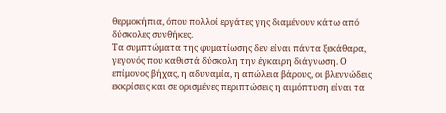θερμοκήπια, όπου πολλοί εργάτες γης διαμένουν κάτω από δύσκολες συνθήκες.
Τα συμπτώματα της φυματίωσης δεν είναι πάντα ξεκάθαρα, γεγονός που καθιστά δύσκολη την έγκαιρη διάγνωση. Ο επίμονος βήχας, η αδυναμία, η απώλεια βάρους, οι βλεννώδεις εκκρίσεις και σε ορισμένες περιπτώσεις η αιμόπτυση είναι τα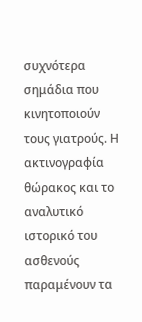συχνότερα σημάδια που κινητοποιούν τους γιατρούς. Η ακτινογραφία θώρακος και το αναλυτικό ιστορικό του ασθενούς παραμένουν τα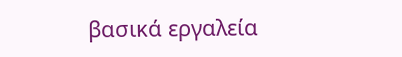βασικά εργαλεία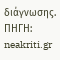διάγνωσης.
ΠΗΓΗ: neakriti.gr